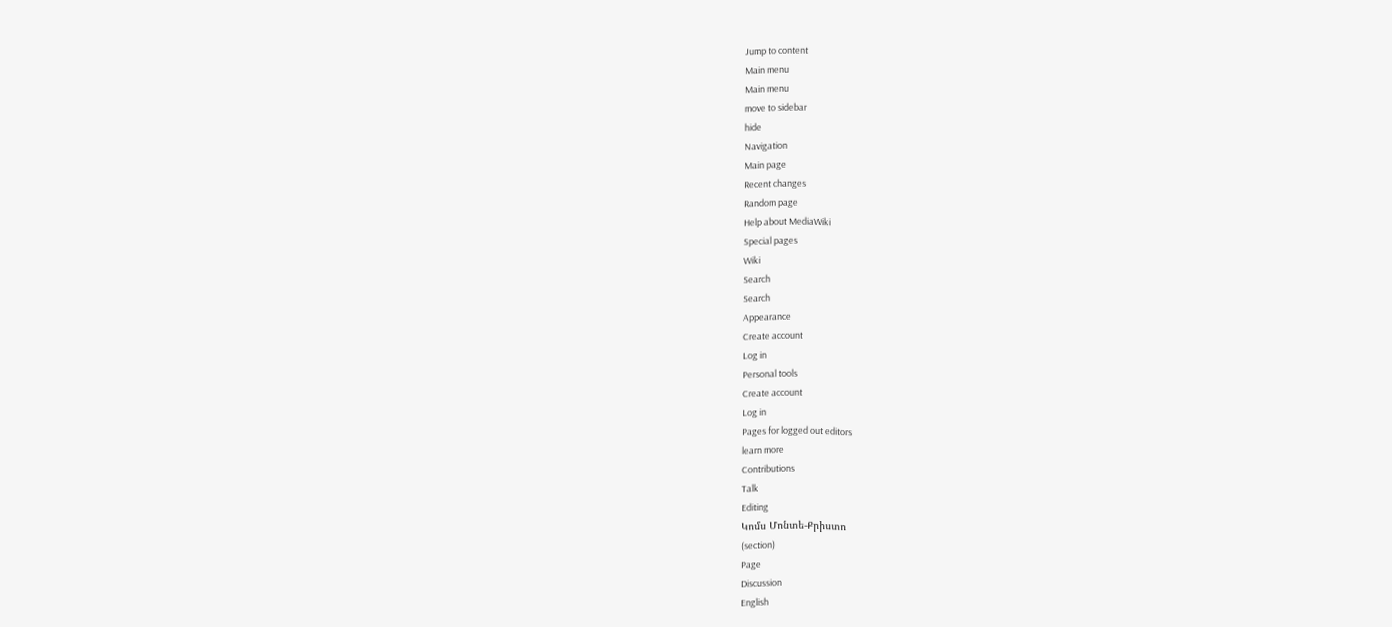Jump to content
Main menu
Main menu
move to sidebar
hide
Navigation
Main page
Recent changes
Random page
Help about MediaWiki
Special pages
Wiki
Search
Search
Appearance
Create account
Log in
Personal tools
Create account
Log in
Pages for logged out editors
learn more
Contributions
Talk
Editing
Կոմս Մոնտե-Քրիստո
(section)
Page
Discussion
English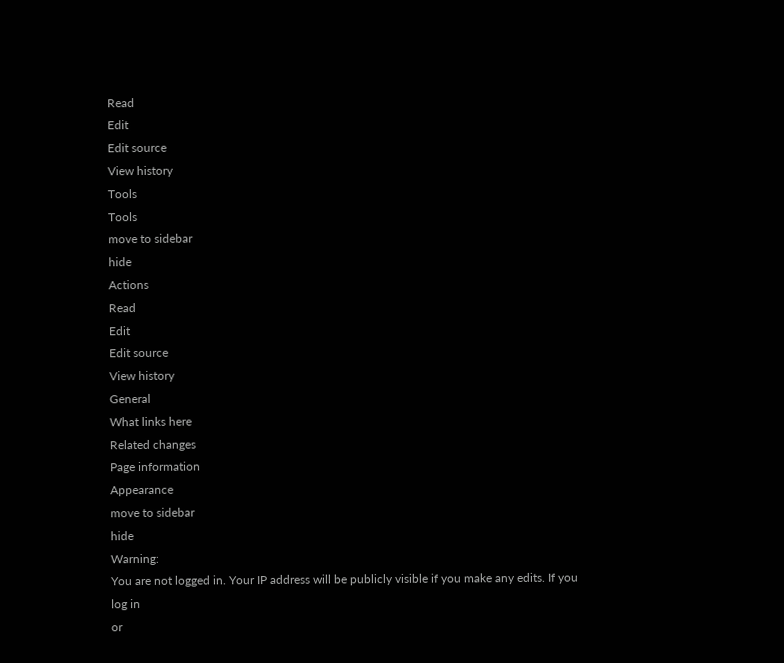Read
Edit
Edit source
View history
Tools
Tools
move to sidebar
hide
Actions
Read
Edit
Edit source
View history
General
What links here
Related changes
Page information
Appearance
move to sidebar
hide
Warning:
You are not logged in. Your IP address will be publicly visible if you make any edits. If you
log in
or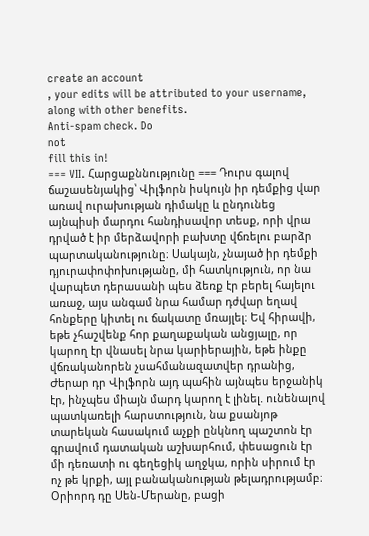create an account
, your edits will be attributed to your username, along with other benefits.
Anti-spam check. Do
not
fill this in!
=== VII. Հարցաքննությունը === Դուրս գալով ճաշասենյակից՝ Վիլֆորն իսկույն իր դեմքից վար առավ ուրախության դիմակը և ընդունեց այնպիսի մարդու հանդիսավոր տեսք, որի վրա դրված է իր մերձավորի բախտը վճռելու բարձր պարտականությունը։ Սակայն, չնայած իր դեմքի դյուրափոփոխությանը, մի հատկություն, որ նա վարպետ դերասանի պես ձեռք էր բերել հայելու առաջ, այս անգամ նրա համար դժվար եղավ հոնքերը կիտել ու ճակատը մռայլել։ Եվ հիրավի, եթե չհաշվենք հոր քաղաքական անցյալը, որ կարող էր վնասել նրա կարիերային, եթե ինքը վճռականորեն չսահմանազատվեր դրանից, Ժերար դր Վիլֆորն այդ պահին այնպես երջանիկ էր, ինչպես միայն մարդ կարող է լինել. ունենալով պատկառելի հարստություն, նա քսանյոթ տարեկան հասակում աչքի ընկնող պաշտոն էր գրավում դատական աշխարհում, փեսացուն էր մի դեռատի ու գեղեցիկ աղջկա, որին սիրում էր ոչ թե կրքի, այլ բանականության թելադրությամբ։ Օրիորդ դը Սեն-Մերանը, բացի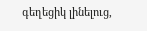գեղեցիկ լինելուց,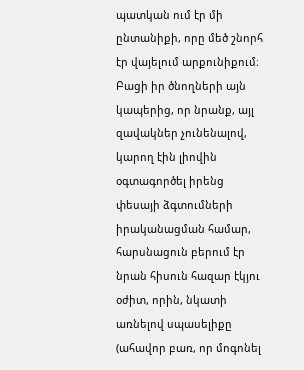պատկան ում էր մի ընտանիքի, որը մեծ շնորհ էր վայելում արքունիքում։ Բացի իր ծնողների այն կապերից, որ նրանք, այլ զավակներ չունենալով, կարող էին լիովին օգտագործել իրենց փեսայի ձգտումների իրականացման համար, հարսնացուն բերում էր նրան հիսուն հազար էկյու օժիտ, որին, նկատի առնելով սպասելիքը (ահավոր բառ, որ մոգոնել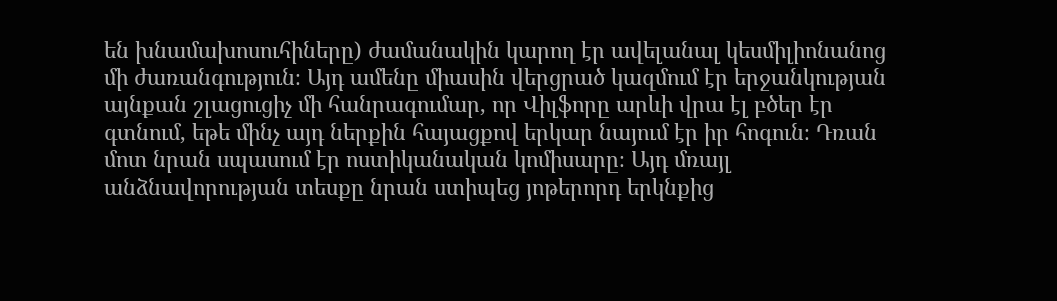են խնամախոսուհիները) ժամանակին կարող էր ավելանալ կեսմիլիոնանոց մի ժառանգություն։ Այդ ամենը միասին վերցրած կազմում էր երջանկության այնքան շլացուցիչ մի հանրագումար, որ Վիլֆորը արևի վրա էլ բծեր էր գտնում, եթե մինչ այդ ներքին հայացքով երկար նայում էր իր հոգուն։ Դռան մոտ նրան սպասում էր ոստիկանական կոմիսարը։ Այդ մռայլ անձնավորության տեսքը նրան ստիպեց յոթերորդ երկնքից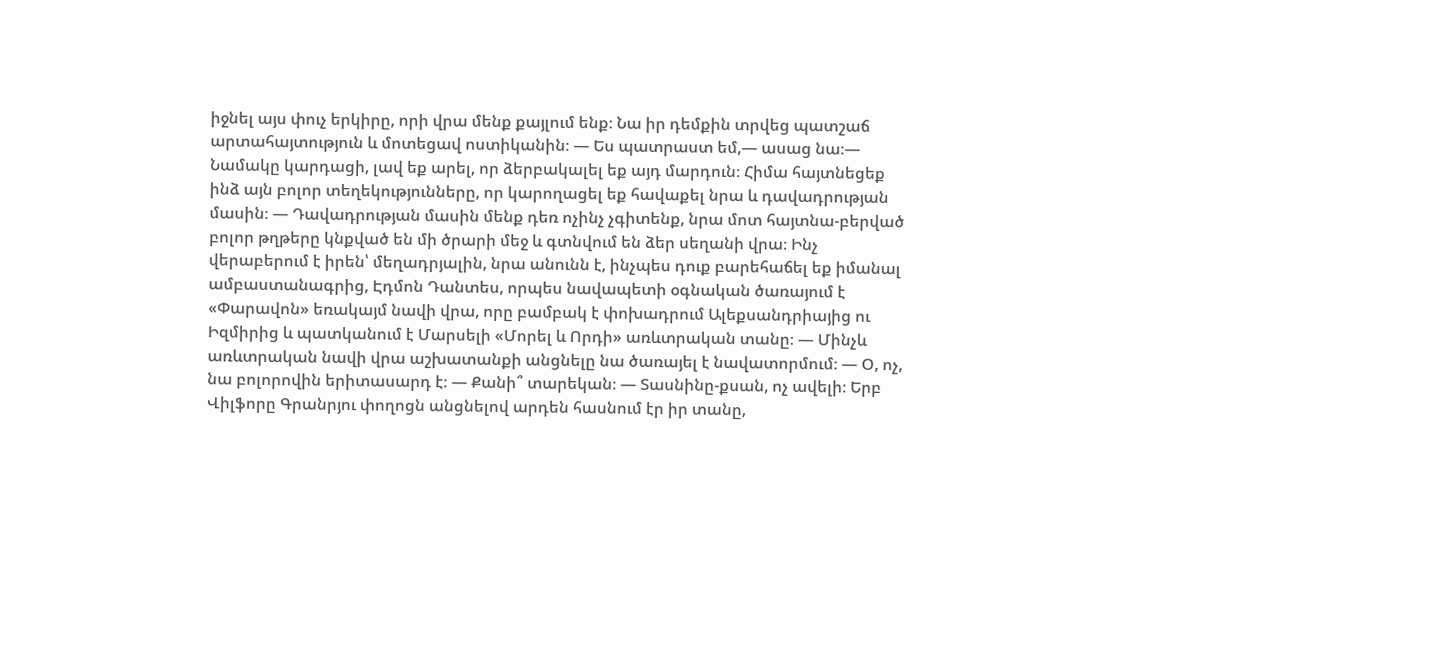իջնել այս փուչ երկիրը, որի վրա մենք քայլում ենք։ Նա իր դեմքին տրվեց պատշաճ արտահայտություն և մոտեցավ ոստիկանին։ — Ես պատրաստ եմ,— ասաց նա։— Նամակը կարդացի, լավ եք արել, որ ձերբակալել եք այդ մարդուն։ Հիմա հայտնեցեք ինձ այն բոլոր տեղեկությունները, որ կարողացել եք հավաքել նրա և դավադրության մասին։ — Դավադրության մասին մենք դեռ ոչինչ չգիտենք, նրա մոտ հայտնա-բերված բոլոր թղթերը կնքված են մի ծրարի մեջ և գտնվում են ձեր սեղանի վրա։ Ինչ վերաբերում է իրեն՝ մեղադրյալին, նրա անունն է, ինչպես դուք բարեհաճել եք իմանալ ամբաստանագրից, Էդմոն Դանտես, որպես նավապետի օգնական ծառայում է «Փարավոն» եռակայմ նավի վրա, որը բամբակ է փոխադրում Ալեքսանդրիայից ու Իզմիրից և պատկանում է Մարսելի «Մորել և Որդի» առևտրական տանը։ — Մինչև առևտրական նավի վրա աշխատանքի անցնելը նա ծառայել է նավատորմում։ — Օ, ոչ, նա բոլորովին երիտասարդ է։ — Քանի՞ տարեկան։ — Տասնինը-քսան, ոչ ավելի։ Երբ Վիլֆորը Գրանրյու փողոցն անցնելով արդեն հասնում էր իր տանը,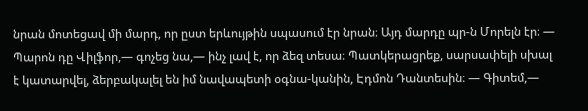նրան մոտեցավ մի մարդ, որ ըստ երևույթին սպասում էր նրան։ Այդ մարդը պր-ն Մորելն էր։ — Պարոն դը Վիլֆոր,— գոչեց նա,— ինչ լավ է, որ ձեզ տեսա։ Պատկերացրեք, սարսափելի սխալ է կատարվել, ձերբակալել են իմ նավապետի օգնա-կանին, Էդմոն Դանտեսին։ — Գիտեմ,—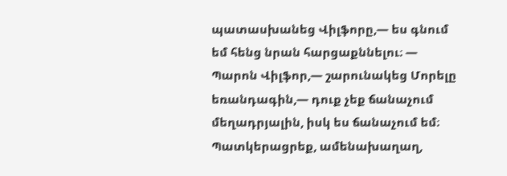պատասխանեց Վիլֆորը,— ես գնում եմ հենց նրան հարցաքննելու։ — Պարոն Վիլֆոր,— շարունակեց Մորելը եռանդագին,— դուք չեք ճանաչում մեղադրյալին, իսկ ես ճանաչում եմ։ Պատկերացրեք, ամենախաղաղ,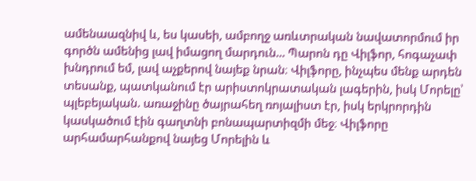ամենաազնիվ և, ես կասեի, ամբողջ առևտրական նավատորմում իր գործն ամենից լավ իմացող մարդուն... Պարոն դը Վիլֆոր, հոգաչափ խնդրում եմ, լավ աչքերով նայեք նրան։ Վիլֆորը, ինչպես մենք արդեն տեսանք, պատկանում էր արիստոկրատական լագերին, իսկ Մորելը՝ պլեբեյական. առաջինը ծայրահեղ ռոյալիստ էր, իսկ երկրորդին կասկածում էին գաղտնի բոնապարտիզմի մեջ։ Վիլֆորը արհամարհանքով նայեց Մորելին և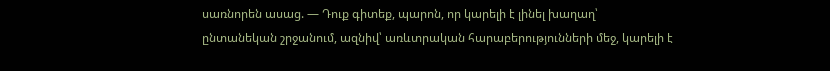սառնորեն ասաց. — Դուք գիտեք, պարոն, որ կարելի է լինել խաղաղ՝ ընտանեկան շրջանում, ազնիվ՝ առևտրական հարաբերությունների մեջ, կարելի է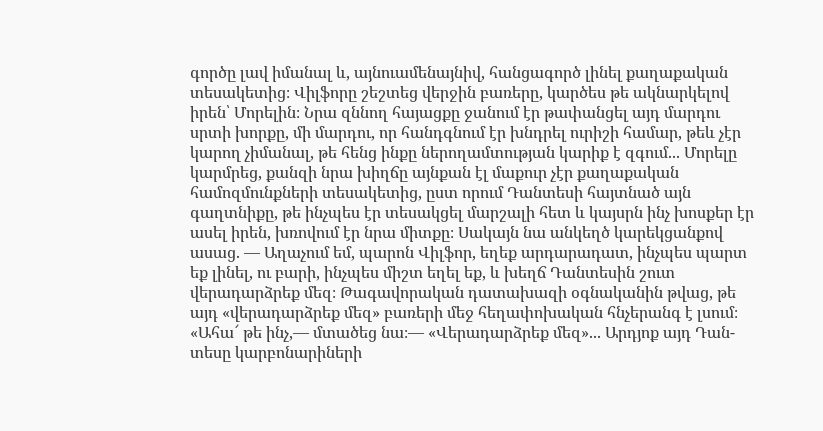գործը լավ իմանալ և, այնուամենայնիվ, հանցագործ լինել քաղաքական տեսակետից։ Վիլֆորը շեշտեց վերջին բառերը, կարծես թե ակնարկելով իրեն՝ Մորելին։ Նրա զննող հայացքը ջանում էր թափանցել այդ մարդու սրտի խորքը, մի մարդու, որ հանդգնում էր խնդրել ուրիշի համար, թեև չէր կարող չիմանալ, թե հենց ինքը ներողամտության կարիք է զգում... Մորելը կարմրեց, քանզի նրա խիղճը այնքան էլ մաքուր չէր քաղաքական համոզմունքների տեսակետից, ըստ որում Դանտեսի հայտնած այն գաղտնիքը, թե ինչպես էր տեսակցել մարշալի հետ և կայսրն ինչ խոսքեր էր ասել իրեն, խռովում էր նրա միտքը։ Սակայն նա անկեղծ կարեկցանքով ասաց. — Աղաչում եմ, պարոն Վիլֆոր, եղեք արդարադատ, ինչպես պարտ եք լինել, ու բարի, ինչպես միշտ եղել եք, և խեղճ Դանտեսին շուտ վերադարձրեք մեզ։ Թագավորական դատախազի օգնականին թվաց, թե այդ «վերադարձրեք մեզ» բառերի մեջ հեղափոխական հնչերանգ է լսում։ «Ահա՜ թե ինչ,— մտածեց նա։— «Վերադարձրեք մեզ»... Արդյոք այդ Դան-տեսը կարբոնարիների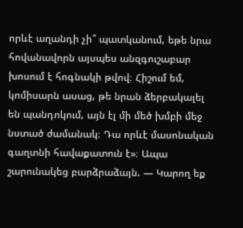որևէ աղանդի չի՞ պատկանում, եթե նրա հովանավորն այսպես անզգուշաբար խոսում է հոգնակի թվով։ Հիշում եմ, կոմիսարն ասաց, թե նրան ձերբակալել են պանդոկում, այն էլ մի մեծ խմբի մեջ նստած ժամանակ։ Դա որևէ մասոնական գաղտնի հավաքատուն է»։ Ապա շարունակեց բարձրաձայն. — Կարող եք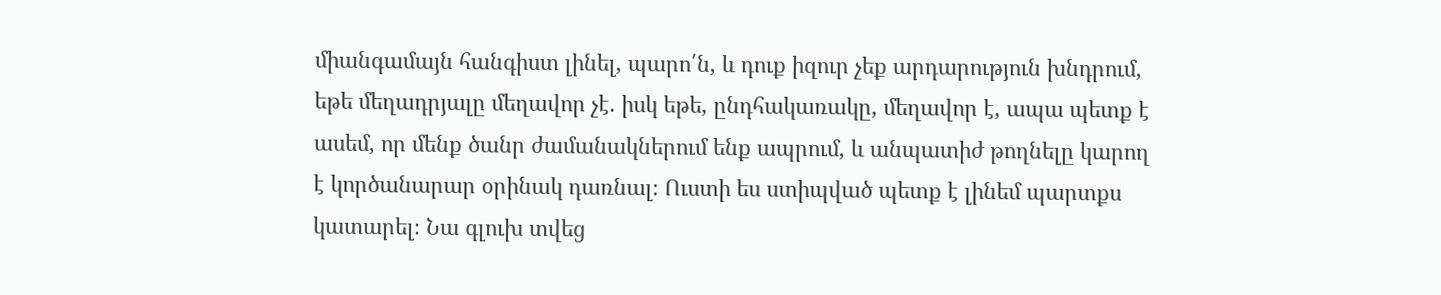միանգամայն հանգիստ լինել, պարո՛ն, և դուք իզուր չեք արդարություն խնդրում, եթե մեղադրյալը մեղավոր չէ. իսկ եթե, ընդհակառակը, մեղավոր է, ապա պետք է ասեմ, որ մենք ծանր ժամանակներում ենք ապրում, և անպատիժ թողնելը կարող է կործանարար օրինակ դառնալ։ Ուստի ես ստիպված պետք է լինեմ պարտքս կատարել։ Նա գլուխ տվեց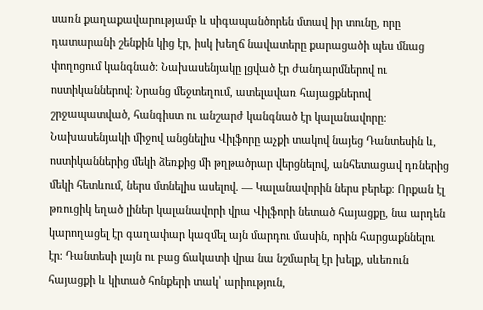սառն քաղաքավարությամբ և սիգապանծորեն մտավ իր տունը, որը դատարանի շենքին կից էր, իսկ խեղճ նավատերը քարացածի պես մնաց փողոցում կանգնած։ Նախասենյակը լցված էր ժանդարմներով ու ոստիկաններով։ Նրանց մեջտեղում, ատելավառ հայացքներով շրջապատված, հանգիստ ու անշարժ կանգնած էր կալանավորը։ Նախասենյակի միջով անցնելիս Վիլֆորը աչքի տակով նայեց Դանտեսին և, ոստիկաններից մեկի ձեռքից մի թղթածրար վերցնելով, անհետացավ դռներից մեկի հետևում, ներս մտնելիս ասելով. — Կալանավորին ներս բերեք։ Որքան էլ թռուցիկ եղած լիներ կալանավորի վրա Վիլֆորի նետած հայացքը, նա արդեն կարողացել էր գաղափար կազմել այն մարդու մասին, որին հարցաքննելու էր։ Դանտեսի լայն ու բաց ճակատի վրա նա նշմարել էր խելք, սևեռուն հայացքի և կիտած հոնքերի տակ՝ արիություն,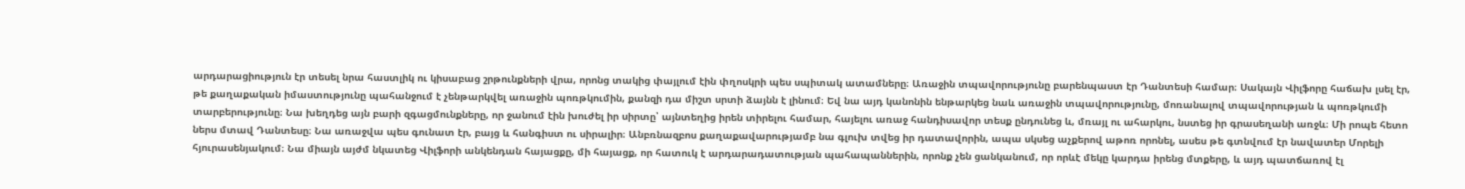արդարացիություն էր տեսել նրա հաստլիկ ու կիսաբաց շրթունքների վրա, որոնց տակից փայլում էին փղոսկրի պես սպիտակ ատամները։ Առաջին տպավորությունը բարենպաստ էր Դանտեսի համար։ Սակայն Վիլֆորը հաճախ լսել էր, թե քաղաքական իմաստությունը պահանջում է չենթարկվել առաջին պոռթկումին, քանզի դա միշտ սրտի ձայնն է լինում։ Եվ նա այդ կանոնին ենթարկեց նաև առաջին տպավորությունը, մոռանալով տպավորության և պոռթկումի տարբերությունը։ Նա խեղդեց այն բարի զգացմունքները, որ ջանում էին խուժել իր սիրտը՝ այնտեղից իրեն տիրելու համար, հայելու առաջ հանդիսավոր տեսք ընդունեց և, մռայլ ու ահարկու, նստեց իր գրասեղանի առջև։ Մի րոպե հետո ներս մտավ Դանտեսը։ Նա առաջվա պես գունատ էր, բայց և հանգիստ ու սիրալիր։ Անբռնազբոս քաղաքավարությամբ նա գլուխ տվեց իր դատավորին, ապա սկսեց աչքերով աթոռ որոնել, ասես թե գտնվում էր նավատեր Մորելի հյուրասենյակում։ Նա միայն այժմ նկատեց Վիլֆորի անկենդան հայացքը, մի հայացք, որ հատուկ է արդարադատության պահապաններին, որոնք չեն ցանկանում, որ որևէ մեկը կարդա իրենց մտքերը, և այդ պատճառով էլ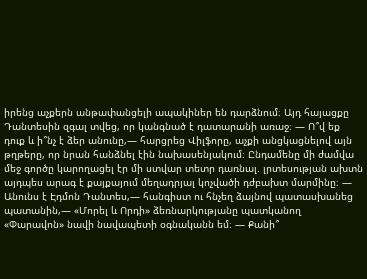իրենց աչքերն անթափանցելի ապակիներ են դարձնում։ Այդ հայացքը Դանտեսին զգալ տվեց, որ կանգնած է դատարանի առաջ։ — Ո՞վ եք դուք և ի՞նչ է ձեր անունը,— հարցրեց Վիլֆորը, աչքի անցկացնելով այն թղթերը, որ նրան հանձնել էին նախասենյակում։ Ընդամենը մի ժամվա մեջ գործը կարողացել էր մի ստվար տետր դառնալ. լրտեսության ախտն այդպես արագ է քայքայում մեղադրյալ կոչվածի դժբախտ մարմինը։ — Անունս է Էդմոն Դանտես,— հանգիստ ու հնչեղ ձայնով պատասխանեց պատանին,— «Մորել և Որդի» ձեռնարկությանը պատկանող «Փարավոն» նավի նավապետի օգնականն եմ։ — Քանի՞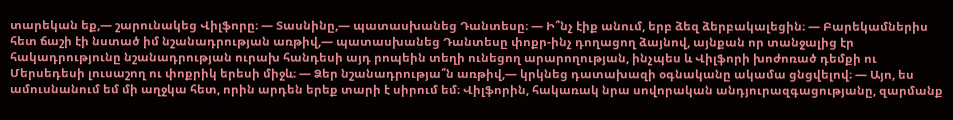տարեկան եք,— շարունակեց Վիլֆորը։ — Տասնինը,— պատասխանեց Դանտեսը։ — Ի՞նչ էիք անում, երբ ձեզ ձերբակալեցին։ — Բարեկամներիս հետ ճաշի էի նստած իմ նշանադրության առթիվ,— պատասխանեց Դանտեսը փոքր-ինչ դողացող ձայնով, այնքան որ տանջալից էր հակադրությունը նշանադրության ուրախ հանդեսի այդ րոպեին տեղի ունեցող արարողության, ինչպես և Վիլֆորի խոժոռած դեմքի ու Մերսեդեսի լուսաշող ու փոքրիկ երեսի միջև։ — Ձեր նշանադրությա՞ն առթիվ,— կրկնեց դատախազի օգնականը ակամա ցնցվելով։ — Այո, ես ամուսնանում եմ մի աղջկա հետ, որին արդեն երեք տարի է սիրում եմ։ Վիլֆորին, հակառակ նրա սովորական անդյուրազգացությանը, զարմանք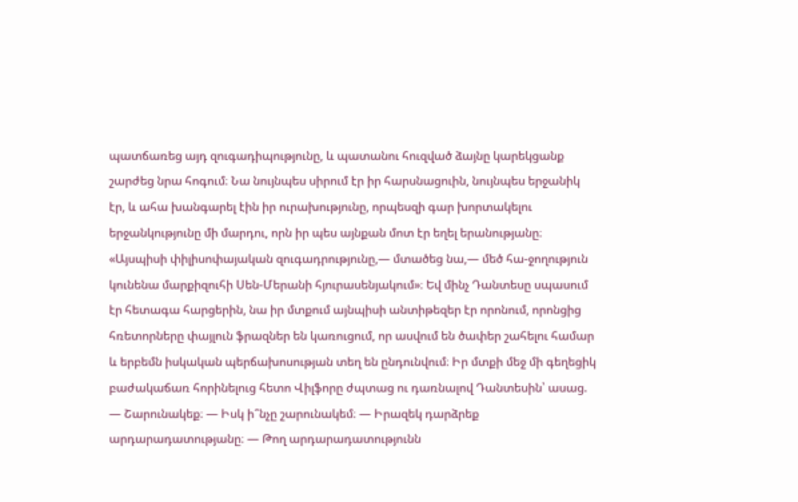պատճառեց այդ զուգադիպությունը, և պատանու հուզված ձայնը կարեկցանք շարժեց նրա հոգում։ Նա նույնպես սիրում էր իր հարսնացուին, նույնպես երջանիկ էր, և ահա խանգարել էին իր ուրախությունը, որպեսզի գար խորտակելու երջանկությունը մի մարդու, որն իր պես այնքան մոտ էր եղել երանությանը։ «Այսպիսի փիլիսոփայական զուգադրությունը,— մտածեց նա,— մեծ հա-ջողություն կունենա մարքիզուհի Սեն-Մերանի հյուրասենյակում»։ Եվ մինչ Դանտեսը սպասում էր հետագա հարցերին, նա իր մտքում այնպիսի անտիթեզեր էր որոնում, որոնցից հռետորները փայլուն ֆրազներ են կառուցում, որ ասվում են ծափեր շահելու համար և երբեմն իսկական պերճախոսության տեղ են ընդունվում։ Իր մտքի մեջ մի գեղեցիկ բաժակաճառ հորինելուց հետո Վիլֆորը ժպտաց ու դառնալով Դանտեսին՝ ասաց. — Շարունակեք։ — Իսկ ի՞նչը շարունակեմ։ — Իրազեկ դարձրեք արդարադատությանը։ — Թող արդարադատությունն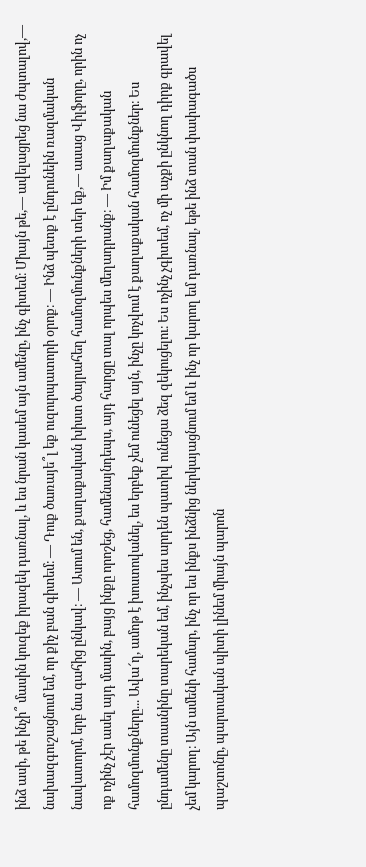ինձ ասի, թե ինչի՞ մասին կուզեք իրազեկ դառնալ, և ես նրան կասեմ այն ամենը, ինչ գիտեմ։ Միայն թե,— ավելացրեց նա ժպտալով,— նախազգուշացնում եմ, որ քիչ բան գիտեմ։ — Դուք ծառայե՞լ եք ուզուրպատորի օրոք։ — Ինձ պետք է ընդունեին ռազմական նավատորմ, երբ նա գահից ընկավ։ — Ասում են, քաղաքական խիստ ծայրահեղ համոզմունքների տեր եք,— ասաց Վիլֆորը, որին ոչ ոք ոչինչ չէր ասել այդ մասին, բայց ինքը որոշեց, համենայնդեպս, այդ հարցը տալ որպես մեղադրանք։ — Իմ քաղաքական համոզմունքները... Ավա՜ղ, ամոթ է խոստովանել, ես երբեք չեմ ունեցել այն, ինչը կոչվում է քաղաքական համոզմունքներ։ Ես ընդամենը տասնինը տարեկան եմ, ինչպես արդեն պատիվ ունեցա ձեզ զեկուցելու։ Ես ոչինչ չգիտեմ, ոչ մի աչքի ընկնող դիրք գրավել չեմ կարող։ Այն ամենի համար, ինչ որ ես ինքս ինձնից ներկայացնում եմ և ինչ որ կարող եմ դառնալ, եթե ինձ տան փափագածս պաշտոնը, պարտական պիտի լինեմ միայն պարոն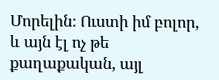Մորելին։ Ուստի իմ բոլոր, և այն էլ ոչ թե քաղաքական, այլ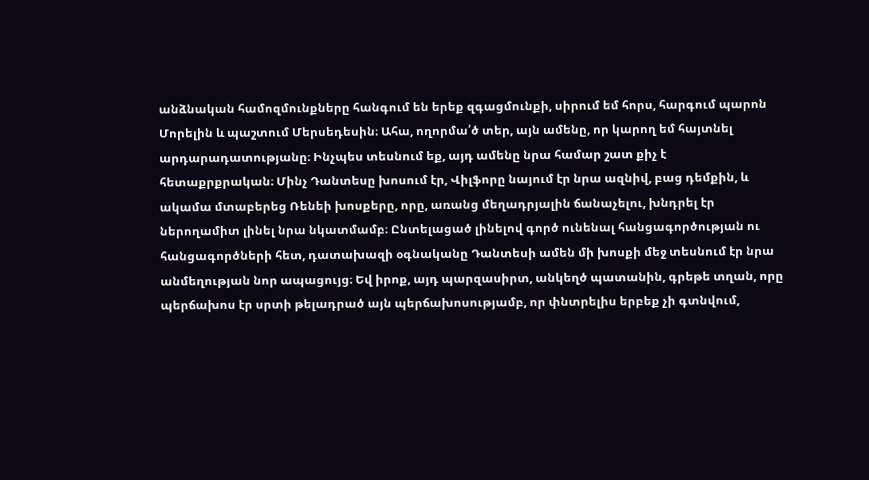անձնական համոզմունքները հանգում են երեք զգացմունքի, սիրում եմ հորս, հարգում պարոն Մորելին և պաշտում Մերսեդեսին։ Ահա, ողորմա՛ծ տեր, այն ամենը, որ կարող եմ հայտնել արդարադատությանը։ Ինչպես տեսնում եք, այդ ամենը նրա համար շատ քիչ է հետաքրքրական։ Մինչ Դանտեսը խոսում էր, Վիլֆորը նայում էր նրա ազնիվ, բաց դեմքին, և ակամա մտաբերեց Ռենեի խոսքերը, որը, առանց մեղադրյալին ճանաչելու, խնդրել էր ներողամիտ լինել նրա նկատմամբ։ Ընտելացած լինելով գործ ունենալ հանցագործության ու հանցագործների հետ, դատախազի օգնականը Դանտեսի ամեն մի խոսքի մեջ տեսնում էր նրա անմեղության նոր ապացույց։ Եվ իրոք, այդ պարզասիրտ, անկեղծ պատանին, գրեթե տղան, որը պերճախոս էր սրտի թելադրած այն պերճախոսությամբ, որ փնտրելիս երբեք չի գտնվում,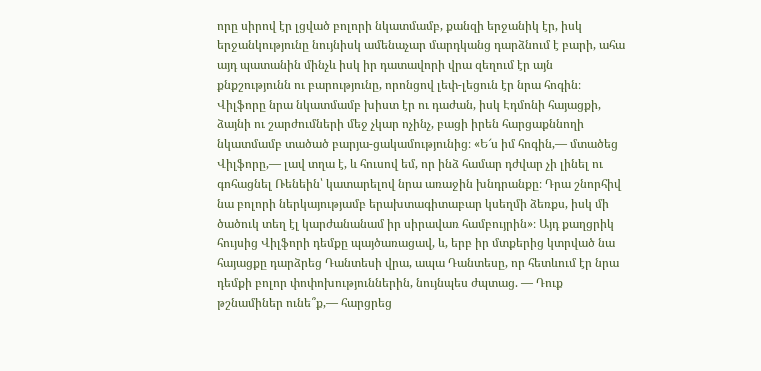որը սիրով էր լցված բոլորի նկատմամբ, քանզի երջանիկ էր, իսկ երջանկությունը նույնիսկ ամենաչար մարդկանց դարձնում է բարի, ահա այդ պատանին մինչև իսկ իր դատավորի վրա զեղում էր այն քնքշությունն ու բարությունը, որոնցով լեփ-լեցուն էր նրա հոգին։ Վիլֆորը նրա նկատմամբ խիստ էր ու դաժան, իսկ Էդմոնի հայացքի, ձայնի ու շարժումների մեջ չկար ոչինչ, բացի իրեն հարցաքննողի նկատմամբ տածած բարյա-ցակամությունից։ «Ե՜ս իմ հոգին,— մտածեց Վիլֆորը,— լավ տղա է, և հուսով եմ, որ ինձ համար դժվար չի լինել ու գոհացնել Ռենեին՝ կատարելով նրա առաջին խնդրանքը։ Դրա շնորհիվ նա բոլորի ներկայությամբ երախտագիտաբար կսեղմի ձեռքս, իսկ մի ծածուկ տեղ էլ կարժանանամ իր սիրավառ համբույրին»։ Այդ քաղցրիկ հույսից Վիլֆորի դեմքը պայծառացավ, և, երբ իր մտքերից կտրված նա հայացքը դարձրեց Դանտեսի վրա, ապա Դանտեսը, որ հետևում էր նրա դեմքի բոլոր փոփոխություններին, նույնպես ժպտաց. — Դուք թշնամիներ ունե՞ք,— հարցրեց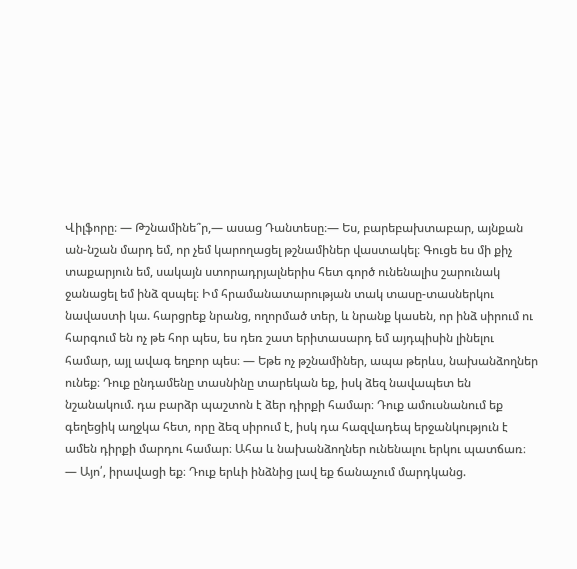Վիլֆորը։ — Թշնամինե՞ր,— ասաց Դանտեսը։— Ես, բարեբախտաբար, այնքան ան-նշան մարդ եմ, որ չեմ կարողացել թշնամիներ վաստակել։ Գուցե ես մի քիչ տաքարյուն եմ, սակայն ստորադրյալներիս հետ գործ ունենալիս շարունակ ջանացել եմ ինձ զսպել։ Իմ հրամանատարության տակ տասը-տասներկու նավաստի կա. հարցրեք նրանց, ողորմած տեր, և նրանք կասեն, որ ինձ սիրում ու հարգում են ոչ թե հոր պես, ես դեռ շատ երիտասարդ եմ այդպիսին լինելու համար, այլ ավագ եղբոր պես։ — Եթե ոչ թշնամիներ, ապա թերևս, նախանձողներ ունեք։ Դուք ընդամենը տասնինը տարեկան եք, իսկ ձեզ նավապետ են նշանակում. դա բարձր պաշտոն է ձեր դիրքի համար։ Դուք ամուսնանում եք գեղեցիկ աղջկա հետ, որը ձեզ սիրում է, իսկ դա հազվադեպ երջանկություն է ամեն դիրքի մարդու համար։ Ահա և նախանձողներ ունենալու երկու պատճառ։ — Այո՛, իրավացի եք։ Դուք երևի ինձնից լավ եք ճանաչում մարդկանց.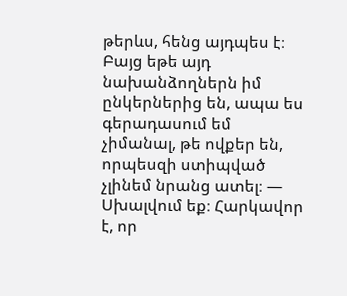թերևս, հենց այդպես է։ Բայց եթե այդ նախանձողներն իմ ընկերներից են, ապա ես գերադասում եմ չիմանալ, թե ովքեր են, որպեսզի ստիպված չլինեմ նրանց ատել։ — Սխալվում եք։ Հարկավոր է, որ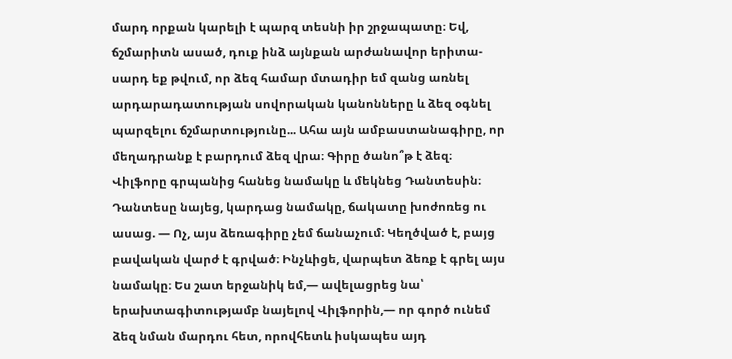մարդ որքան կարելի է պարզ տեսնի իր շրջապատը։ Եվ, ճշմարիտն ասած, դուք ինձ այնքան արժանավոր երիտա-սարդ եք թվում, որ ձեզ համար մտադիր եմ զանց առնել արդարադատության սովորական կանոնները և ձեզ օգնել պարզելու ճշմարտությունը... Ահա այն ամբաստանագիրը, որ մեղադրանք է բարդում ձեզ վրա։ Գիրը ծանո՞թ է ձեզ։ Վիլֆորը գրպանից հանեց նամակը և մեկնեց Դանտեսին։ Դանտեսը նայեց, կարդաց նամակը, ճակատը խոժոռեց ու ասաց. — Ոչ, այս ձեռագիրը չեմ ճանաչում։ Կեղծված է, բայց բավական վարժ է գրված։ Ինչևիցե, վարպետ ձեռք է գրել այս նամակը։ Ես շատ երջանիկ եմ,— ավելացրեց նա՝ երախտագիտությամբ նայելով Վիլֆորին,— որ գործ ունեմ ձեզ նման մարդու հետ, որովհետև իսկապես այդ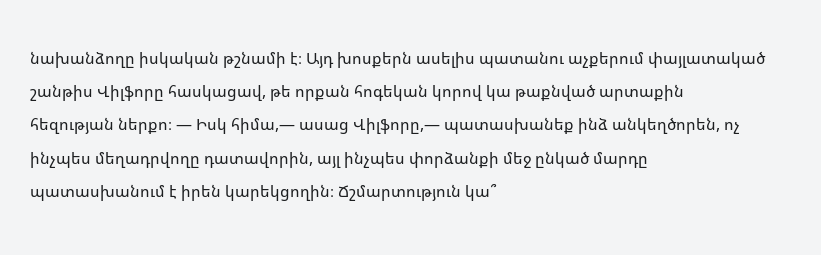նախանձողը իսկական թշնամի է։ Այդ խոսքերն ասելիս պատանու աչքերում փայլատակած շանթիս Վիլֆորը հասկացավ, թե որքան հոգեկան կորով կա թաքնված արտաքին հեզության ներքո։ — Իսկ հիմա,— ասաց Վիլֆորը,— պատասխանեք ինձ անկեղծորեն, ոչ ինչպես մեղադրվողը դատավորին, այլ ինչպես փորձանքի մեջ ընկած մարդը պատասխանում է իրեն կարեկցողին։ Ճշմարտություն կա՞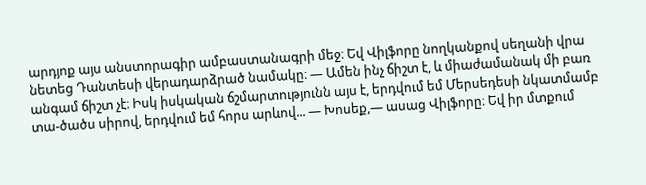արդյոք այս անստորագիր ամբաստանագրի մեջ։ Եվ Վիլֆորը նողկանքով սեղանի վրա նետեց Դանտեսի վերադարձրած նամակը։ — Ամեն ինչ ճիշտ է, և միաժամանակ մի բառ անգամ ճիշտ չէ։ Իսկ իսկական ճշմարտությունն այս է, երդվում եմ Մերսեդեսի նկատմամբ տա-ծածս սիրով, երդվում եմ հորս արևով... — Խոսեք,— ասաց Վիլֆորը։ Եվ իր մտքում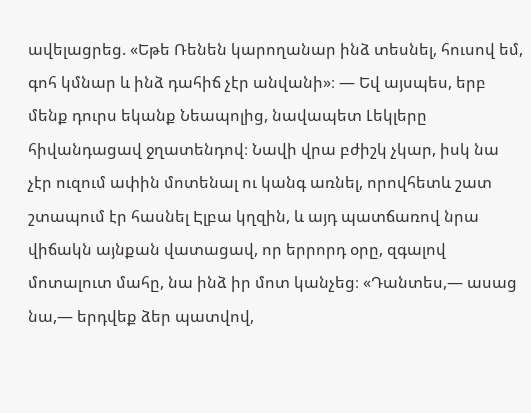ավելացրեց. «Եթե Ռենեն կարողանար ինձ տեսնել, հուսով եմ, գոհ կմնար և ինձ դահիճ չէր անվանի»։ — Եվ այսպես, երբ մենք դուրս եկանք Նեապոլից, նավապետ Լեկլերը հիվանդացավ ջղատենդով։ Նավի վրա բժիշկ չկար, իսկ նա չէր ուզում ափին մոտենալ ու կանգ առնել, որովհետև շատ շտապում էր հասնել Էլբա կղզին, և այդ պատճառով նրա վիճակն այնքան վատացավ, որ երրորդ օրը, զգալով մոտալուտ մահը, նա ինձ իր մոտ կանչեց։ «Դանտես,— ասաց նա,— երդվեք ձեր պատվով,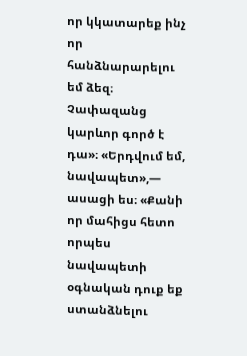որ կկատարեք ինչ որ հանձնարարելու եմ ձեզ։ Չափազանց կարևոր գործ է դա»։ «Երդվում եմ, նավապետ»,— ասացի ես։ «Քանի որ մահիցս հետո որպես նավապետի օգնական դուք եք ստանձնելու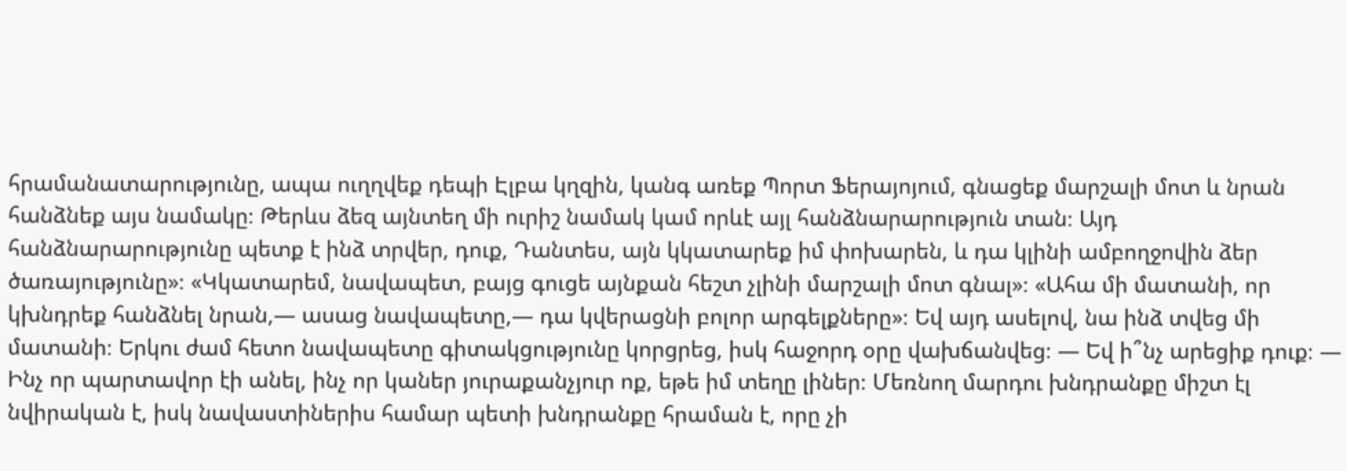հրամանատարությունը, ապա ուղղվեք դեպի Էլբա կղզին, կանգ առեք Պորտ Ֆերայոյում, գնացեք մարշալի մոտ և նրան հանձնեք այս նամակը։ Թերևս ձեզ այնտեղ մի ուրիշ նամակ կամ որևէ այլ հանձնարարություն տան։ Այդ հանձնարարությունը պետք է ինձ տրվեր, դուք, Դանտես, այն կկատարեք իմ փոխարեն, և դա կլինի ամբողջովին ձեր ծառայությունը»։ «Կկատարեմ, նավապետ, բայց գուցե այնքան հեշտ չլինի մարշալի մոտ գնալ»։ «Ահա մի մատանի, որ կխնդրեք հանձնել նրան,— ասաց նավապետը,— դա կվերացնի բոլոր արգելքները»։ Եվ այդ ասելով, նա ինձ տվեց մի մատանի։ Երկու ժամ հետո նավապետը գիտակցությունը կորցրեց, իսկ հաջորդ օրը վախճանվեց։ — Եվ ի՞նչ արեցիք դուք։ — Ինչ որ պարտավոր էի անել, ինչ որ կաներ յուրաքանչյուր ոք, եթե իմ տեղը լիներ։ Մեռնող մարդու խնդրանքը միշտ էլ նվիրական է, իսկ նավաստիներիս համար պետի խնդրանքը հրաման է, որը չի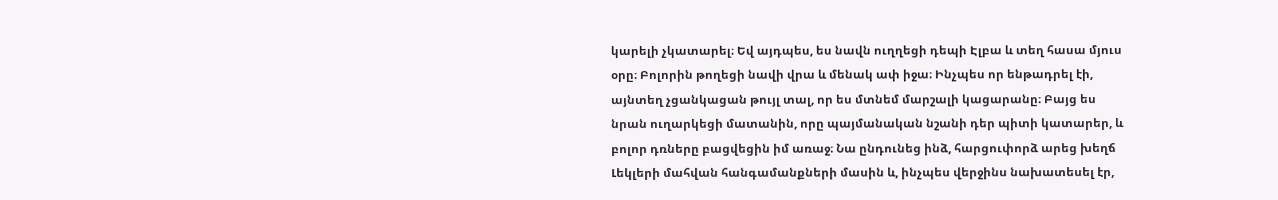կարելի չկատարել։ Եվ այդպես, ես նավն ուղղեցի դեպի Էլբա և տեղ հասա մյուս օրը։ Բոլորին թողեցի նավի վրա և մենակ ափ իջա։ Ինչպես որ ենթադրել էի, այնտեղ չցանկացան թույլ տալ, որ ես մտնեմ մարշալի կացարանը։ Բայց ես նրան ուղարկեցի մատանին, որը պայմանական նշանի դեր պիտի կատարեր, և բոլոր դռները բացվեցին իմ առաջ։ Նա ընդունեց ինձ, հարցուփորձ արեց խեղճ Լեկլերի մահվան հանգամանքների մասին և, ինչպես վերջինս նախատեսել էր,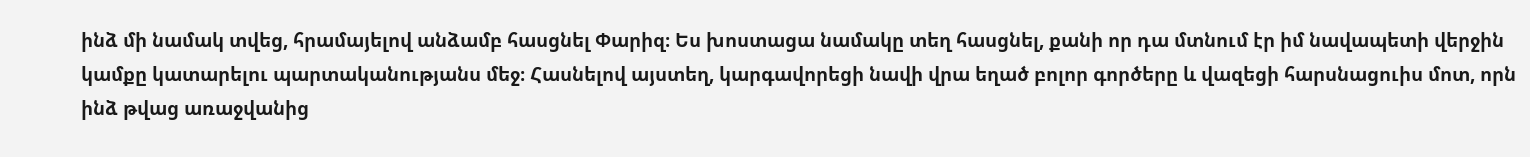ինձ մի նամակ տվեց, հրամայելով անձամբ հասցնել Փարիզ։ Ես խոստացա նամակը տեղ հասցնել, քանի որ դա մտնում էր իմ նավապետի վերջին կամքը կատարելու պարտականությանս մեջ։ Հասնելով այստեղ, կարգավորեցի նավի վրա եղած բոլոր գործերը և վազեցի հարսնացուիս մոտ, որն ինձ թվաց առաջվանից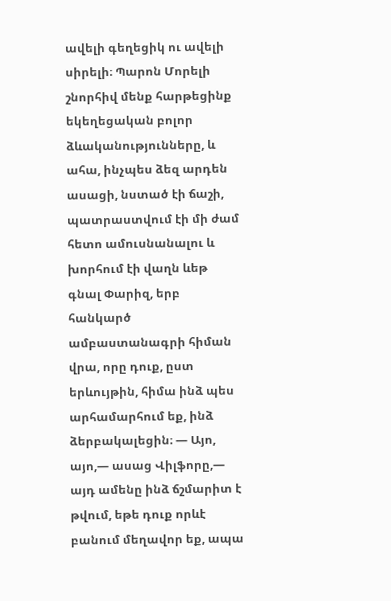ավելի գեղեցիկ ու ավելի սիրելի։ Պարոն Մորելի շնորհիվ մենք հարթեցինք եկեղեցական բոլոր ձևականությունները, և ահա, ինչպես ձեզ արդեն ասացի, նստած էի ճաշի, պատրաստվում էի մի ժամ հետո ամուսնանալու և խորհում էի վաղն ևեթ գնալ Փարիզ, երբ հանկարծ ամբաստանագրի հիման վրա, որը դուք, ըստ երևույթին, հիմա ինձ պես արհամարհում եք, ինձ ձերբակալեցին։ — Այո, այո,— ասաց Վիլֆորը,— այդ ամենը ինձ ճշմարիտ է թվում, եթե դուք որևէ բանում մեղավոր եք, ապա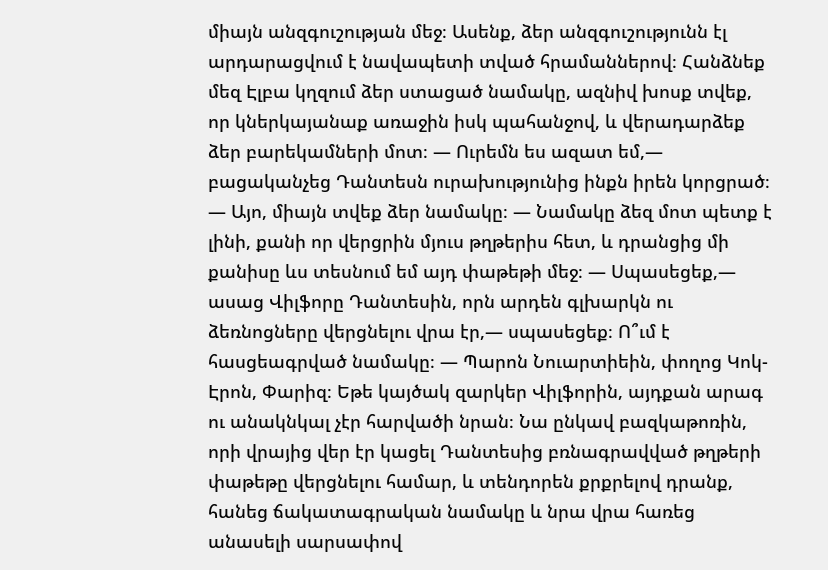միայն անզգուշության մեջ։ Ասենք, ձեր անզգուշությունն էլ արդարացվում է նավապետի տված հրամաններով։ Հանձնեք մեզ Էլբա կղզում ձեր ստացած նամակը, ազնիվ խոսք տվեք, որ կներկայանաք առաջին իսկ պահանջով, և վերադարձեք ձեր բարեկամների մոտ։ — Ուրեմն ես ազատ եմ,— բացականչեց Դանտեսն ուրախությունից ինքն իրեն կորցրած։ — Այո, միայն տվեք ձեր նամակը։ — Նամակը ձեզ մոտ պետք է լինի, քանի որ վերցրին մյուս թղթերիս հետ, և դրանցից մի քանիսը ևս տեսնում եմ այդ փաթեթի մեջ։ — Սպասեցեք,— ասաց Վիլֆորը Դանտեսին, որն արդեն գլխարկն ու ձեռնոցները վերցնելու վրա էր,— սպասեցեք։ Ո՞ւմ է հասցեագրված նամակը։ — Պարոն Նուարտիեին, փողոց Կոկ-Էրոն, Փարիզ։ Եթե կայծակ զարկեր Վիլֆորին, այդքան արագ ու անակնկալ չէր հարվածի նրան։ Նա ընկավ բազկաթոռին, որի վրայից վեր էր կացել Դանտեսից բռնագրավված թղթերի փաթեթը վերցնելու համար, և տենդորեն քրքրելով դրանք, հանեց ճակատագրական նամակը և նրա վրա հառեց անասելի սարսափով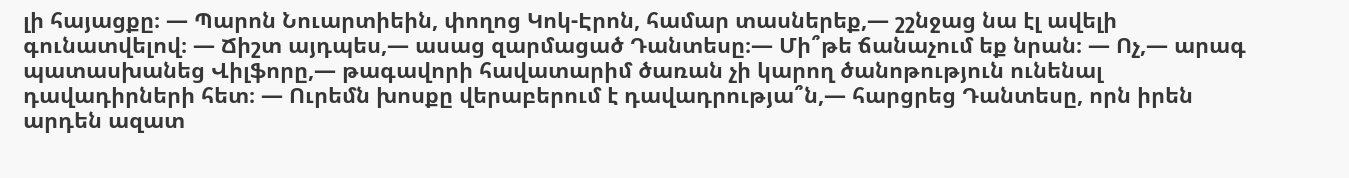լի հայացքը։ — Պարոն Նուարտիեին, փողոց Կոկ-Էրոն, համար տասներեք,— շշնջաց նա էլ ավելի գունատվելով։ — Ճիշտ այդպես,— ասաց զարմացած Դանտեսը։— Մի՞թե ճանաչում եք նրան։ — Ոչ,— արագ պատասխանեց Վիլֆորը,— թագավորի հավատարիմ ծառան չի կարող ծանոթություն ունենալ դավադիրների հետ։ — Ուրեմն խոսքը վերաբերում է դավադրությա՞ն,— հարցրեց Դանտեսը, որն իրեն արդեն ազատ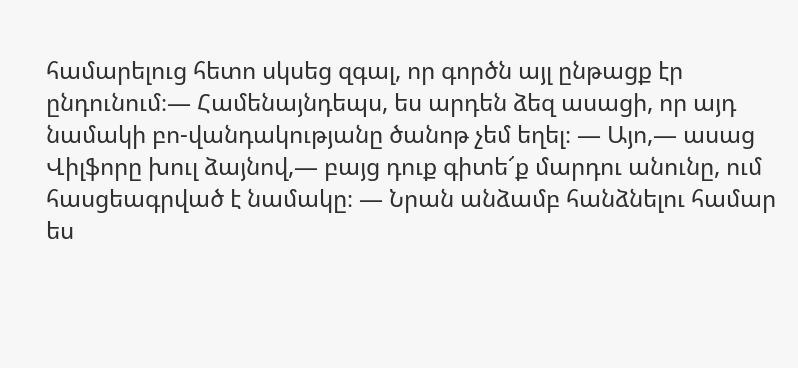համարելուց հետո սկսեց զգալ, որ գործն այլ ընթացք էր ընդունում։— Համենայնդեպս, ես արդեն ձեզ ասացի, որ այդ նամակի բո-վանդակությանը ծանոթ չեմ եղել։ — Այո,— ասաց Վիլֆորը խուլ ձայնով,— բայց դուք գիտե՜ք մարդու անունը, ում հասցեագրված է նամակը։ — Նրան անձամբ հանձնելու համար ես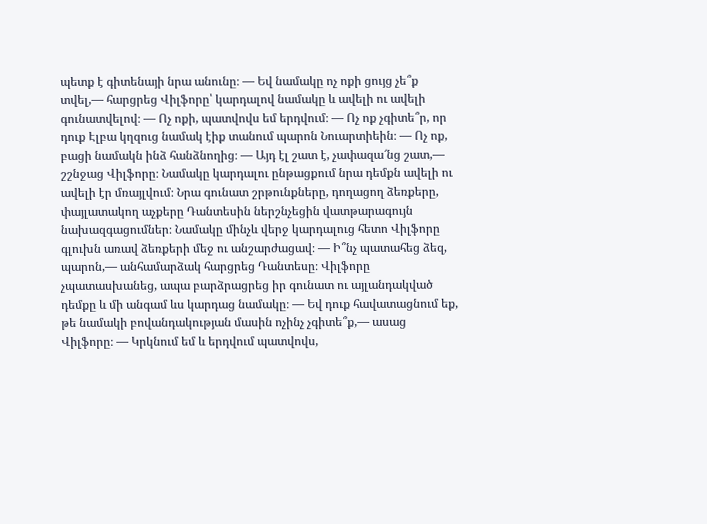պետք է գիտենայի նրա անունը։ — Եվ նամակը ոչ ոքի ցույց չե՞ք տվել,— հարցրեց Վիլֆորը՝ կարդալով նամակը և ավելի ու ավելի գունատվելով։ — Ոչ ոքի, պատվովս եմ երդվում։ — Ոչ ոք չգիտե՞ր, որ դուք Էլբա կղզուց նամակ էիք տանում պարոն Նուարտիեին։ — Ոչ ոք, բացի նամակն ինձ հանձնողից։ — Այդ էլ շատ է, չափազա՜նց շատ,— շշնջաց Վիլֆորը։ Նամակը կարդալու ընթացքում նրա դեմքն ավելի ու ավելի էր մռայլվում։ Նրա գունատ շրթունքները, դողացող ձեռքերը, փայլատակող աչքերը Դանտեսին ներշնչեցին վատթարագույն նախազգացումներ։ Նամակը մինչև վերջ կարդալուց հետո Վիլֆորը գլուխն առավ ձեռքերի մեջ ու անշարժացավ։ — Ի՞նչ պատահեց ձեզ, պարոն,— անհամարձակ հարցրեց Դանտեսը։ Վիլֆորը չպատասխանեց, ապա բարձրացրեց իր գունատ ու այլանդակված դեմքը և մի անգամ ևս կարդաց նամակը։ — Եվ դուք հավատացնում եք, թե նամակի բովանդակության մասին ոչինչ չգիտե՞ք,— ասաց Վիլֆորը։ — Կրկնում եմ և երդվում պատվովս,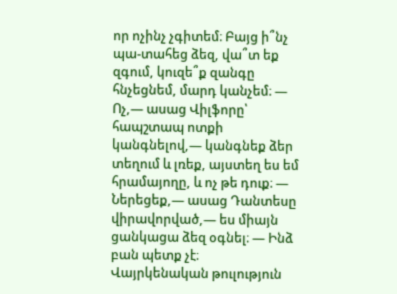որ ոչինչ չգիտեմ։ Բայց ի՞նչ պա-տահեց ձեզ, վա՞տ եք զգում, կուզե՞ք զանգը հնչեցնեմ, մարդ կանչեմ։ — Ոչ,— ասաց Վիլֆորը՝ հապշտապ ոտքի կանգնելով,— կանգնեք ձեր տեղում և լռեք, այստեղ ես եմ հրամայողը, և ոչ թե դուք։ — Ներեցեք,— ասաց Դանտեսը վիրավորված,— ես միայն ցանկացա ձեզ օգնել։ — Ինձ բան պետք չէ։ Վայրկենական թուլություն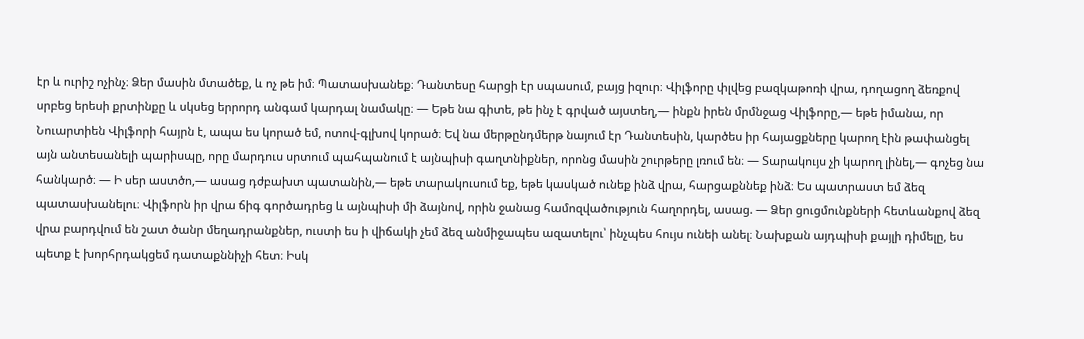էր և ուրիշ ոչինչ։ Ձեր մասին մտածեք, և ոչ թե իմ։ Պատասխանեք։ Դանտեսը հարցի էր սպասում, բայց իզուր։ Վիլֆորը փլվեց բազկաթոռի վրա, դողացող ձեռքով սրբեց երեսի քրտինքը և սկսեց երրորդ անգամ կարդալ նամակը։ — Եթե նա գիտե, թե ինչ է գրված այստեղ,— ինքն իրեն մրմնջաց Վիլֆորը,— եթե իմանա, որ Նուարտիեն Վիլֆորի հայրն է, ապա ես կորած եմ, ոտով-գլխով կորած։ Եվ նա մերթընդմերթ նայում էր Դանտեսին, կարծես իր հայացքները կարող էին թափանցել այն անտեսանելի պարիսպը, որը մարդուս սրտում պահպանում է այնպիսի գաղտնիքներ, որոնց մասին շուրթերը լռում են։ — Տարակույս չի կարող լինել,— գոչեց նա հանկարծ։ — Ի սեր աստծո,— ասաց դժբախտ պատանին,— եթե տարակուսում եք, եթե կասկած ունեք ինձ վրա, հարցաքննեք ինձ։ Ես պատրաստ եմ ձեզ պատասխանելու։ Վիլֆորն իր վրա ճիգ գործադրեց և այնպիսի մի ձայնով, որին ջանաց համոզվածություն հաղորդել, ասաց. — Ձեր ցուցմունքների հետևանքով ձեզ վրա բարդվում են շատ ծանր մեղադրանքներ, ուստի ես ի վիճակի չեմ ձեզ անմիջապես ազատելու՝ ինչպես հույս ունեի անել։ Նախքան այդպիսի քայլի դիմելը, ես պետք է խորհրդակցեմ դատաքննիչի հետ։ Իսկ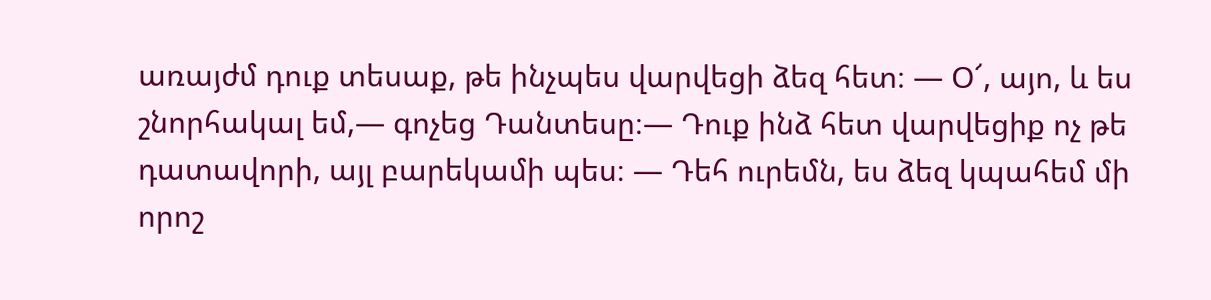առայժմ դուք տեսաք, թե ինչպես վարվեցի ձեզ հետ։ — Օ՜, այո, և ես շնորհակալ եմ,— գոչեց Դանտեսը։— Դուք ինձ հետ վարվեցիք ոչ թե դատավորի, այլ բարեկամի պես։ — Դեհ ուրեմն, ես ձեզ կպահեմ մի որոշ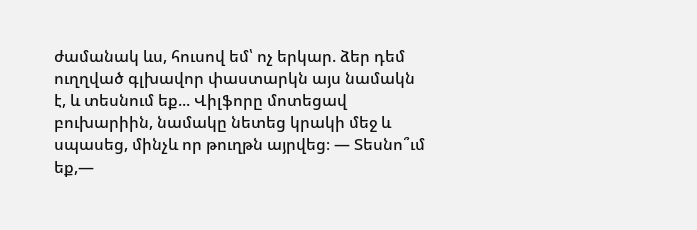ժամանակ ևս, հուսով եմ՝ ոչ երկար. ձեր դեմ ուղղված գլխավոր փաստարկն այս նամակն է, և տեսնում եք... Վիլֆորը մոտեցավ բուխարիին, նամակը նետեց կրակի մեջ և սպասեց, մինչև որ թուղթն այրվեց։ — Տեսնո՞ւմ եք,—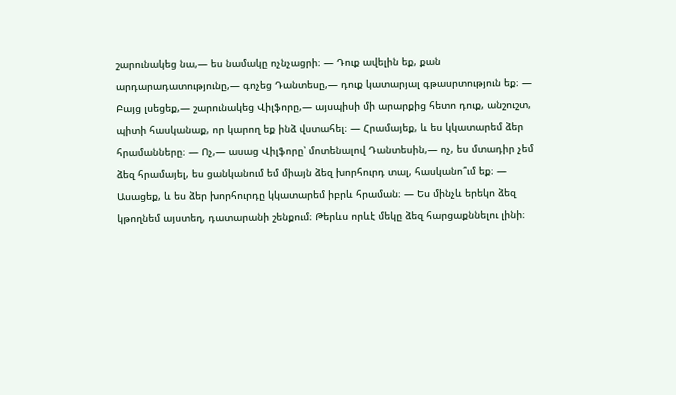շարունակեց նա,— ես նամակը ոչնչացրի։ — Դուք ավելին եք, քան արդարադատությունը,— գոչեց Դանտեսը,— դուք կատարյալ գթասրտություն եք։ — Բայց լսեցեք,— շարունակեց Վիլֆորը,— այսպիսի մի արարքից հետո դուք, անշուշտ, պիտի հասկանաք, որ կարող եք ինձ վստահել։ — Հրամայեք, և ես կկատարեմ ձեր հրամանները։ — Ոչ,— ասաց Վիլֆորը՝ մոտենալով Դանտեսին,— ոչ, ես մտադիր չեմ ձեզ հրամայել, ես ցանկանում եմ միայն ձեզ խորհուրդ տալ, հասկանո՞ւմ եք։ — Ասացեք, և ես ձեր խորհուրդը կկատարեմ իբրև հրաման։ — Ես մինչև երեկո ձեզ կթողնեմ այստեղ, դատարանի շենքում։ Թերևս որևէ մեկը ձեզ հարցաքննելու լինի։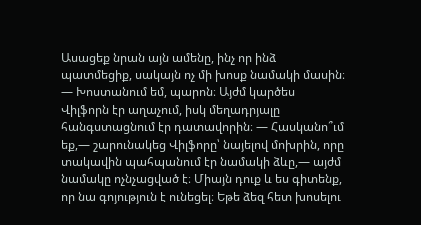Ասացեք նրան այն ամենը, ինչ որ ինձ պատմեցիք, սակայն ոչ մի խոսք նամակի մասին։ — Խոստանում եմ, պարոն։ Այժմ կարծես Վիլֆորն էր աղաչում, իսկ մեղադրյալը հանգստացնում էր դատավորին։ — Հասկանո՞ւմ եք,— շարունակեց Վիլֆորը՝ նայելով մոխրին, որը տակավին պահպանում էր նամակի ձևը,— այժմ նամակը ոչնչացված է։ Միայն դուք և ես գիտենք, որ նա գոյություն է ունեցել։ Եթե ձեզ հետ խոսելու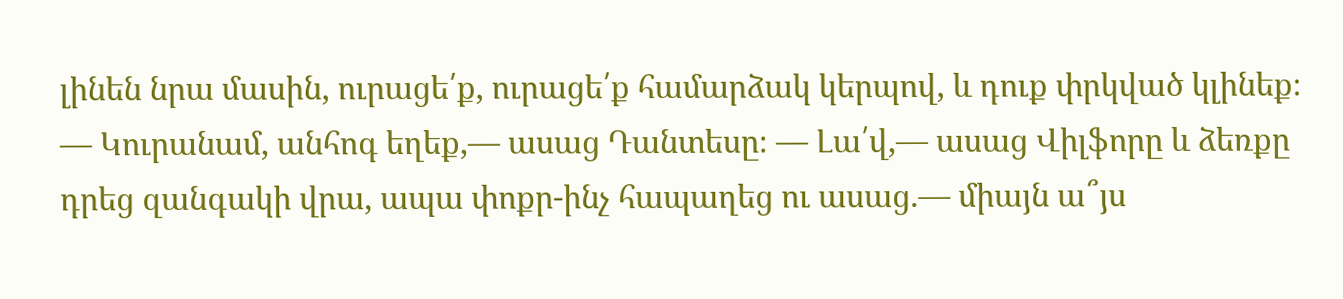լինեն նրա մասին, ուրացե՛ք, ուրացե՛ք համարձակ կերպով, և դուք փրկված կլինեք։ — Կուրանամ, անհոգ եղեք,— ասաց Դանտեսը։ — Լա՛վ,— ասաց Վիլֆորը և ձեռքը դրեց զանգակի վրա, ապա փոքր-ինչ հապաղեց ու ասաց.— միայն ա՞յս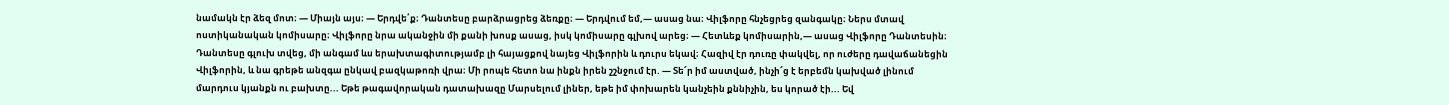նամակն էր ձեզ մոտ։ — Միայն այս։ — Երդվե՛ք։ Դանտեսը բարձրացրեց ձեռքը։ — Երդվում եմ,— ասաց նա։ Վիլֆորը հնչեցրեց զանգակը։ Ներս մտավ ոստիկանական կոմիսարը։ Վիլֆորը նրա ականջին մի քանի խոսք ասաց, իսկ կոմիսարը գլխով արեց։ — Հետևեք կոմիսարին,— ասաց Վիլֆորը Դանտեսին։ Դանտեսը գլուխ տվեց, մի անգամ ևս երախտագիտությամբ լի հայացքով նայեց Վիլֆորին և դուրս եկավ։ Հազիվ էր դուռը փակվել, որ ուժերը դավաճանեցին Վիլֆորին, և նա գրեթե անզգա ընկավ բազկաթոռի վրա։ Մի րոպե հետո նա ինքն իրեն շշնջում էր. — Տե՜ր իմ աստված, ինչի՜ց է երբեմն կախված լինում մարդուս կյանքն ու բախտը... Եթե թագավորական դատախազը Մարսելում լիներ, եթե իմ փոխարեն կանչեին քննիչին, ես կորած էի... Եվ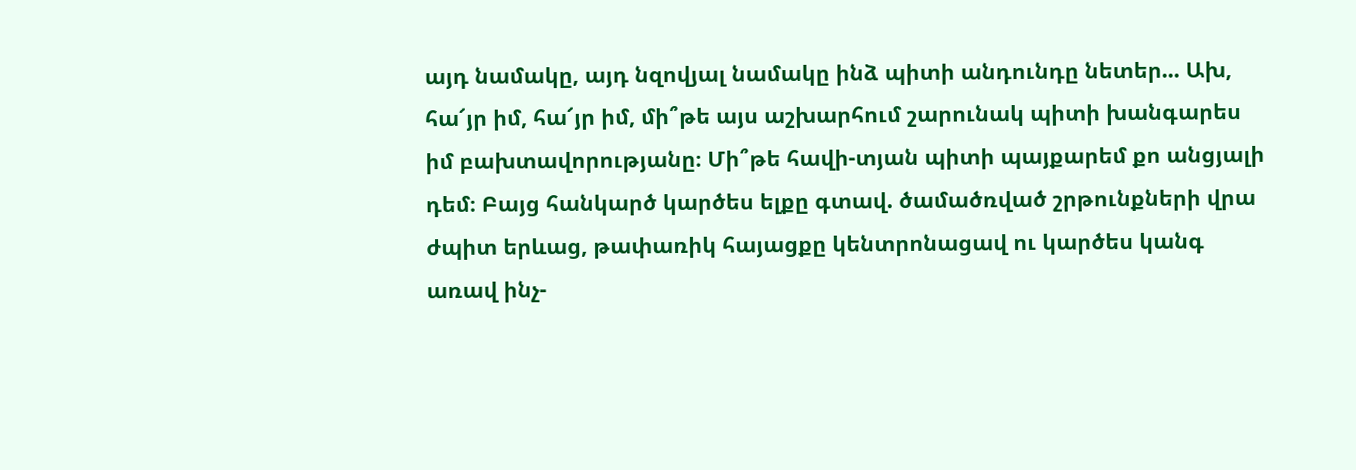այդ նամակը, այդ նզովյալ նամակը ինձ պիտի անդունդը նետեր... Ախ, հա՜յր իմ, հա՜յր իմ, մի՞թե այս աշխարհում շարունակ պիտի խանգարես իմ բախտավորությանը։ Մի՞թե հավի-տյան պիտի պայքարեմ քո անցյալի դեմ։ Բայց հանկարծ կարծես ելքը գտավ. ծամածռված շրթունքների վրա ժպիտ երևաց, թափառիկ հայացքը կենտրոնացավ ու կարծես կանգ առավ ինչ-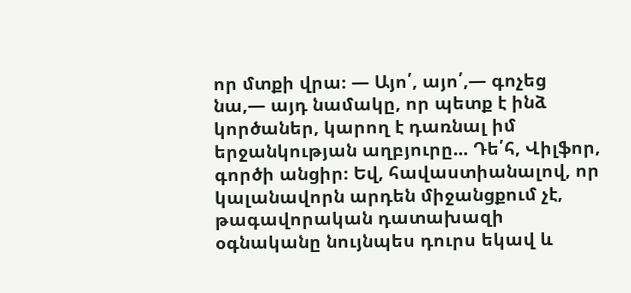որ մտքի վրա։ — Այո՛, այո՛,— գոչեց նա,— այդ նամակը, որ պետք է ինձ կործաներ, կարող է դառնալ իմ երջանկության աղբյուրը... Դե՛հ, Վիլֆոր, գործի անցիր։ Եվ, հավաստիանալով, որ կալանավորն արդեն միջանցքում չէ, թագավորական դատախազի օգնականը նույնպես դուրս եկավ և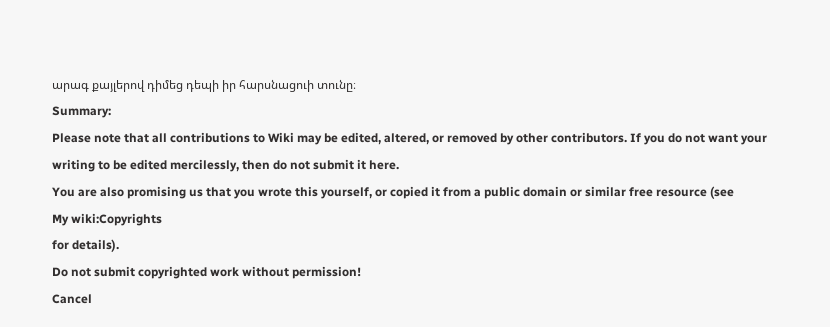արագ քայլերով դիմեց դեպի իր հարսնացուի տունը։
Summary:
Please note that all contributions to Wiki may be edited, altered, or removed by other contributors. If you do not want your writing to be edited mercilessly, then do not submit it here.
You are also promising us that you wrote this yourself, or copied it from a public domain or similar free resource (see
My wiki:Copyrights
for details).
Do not submit copyrighted work without permission!
Cancel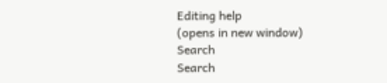Editing help
(opens in new window)
Search
Search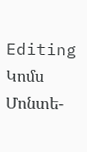Editing
Կոմս Մոնտե-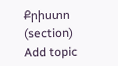Քրիստո
(section)
Add topic